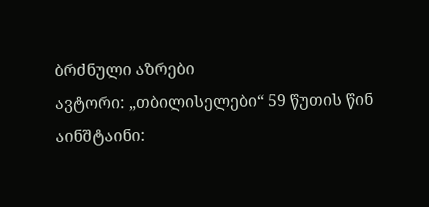ბრძნული აზრები
ავტორი: „თბილისელები“ 59 წუთის წინ
აინშტაინი: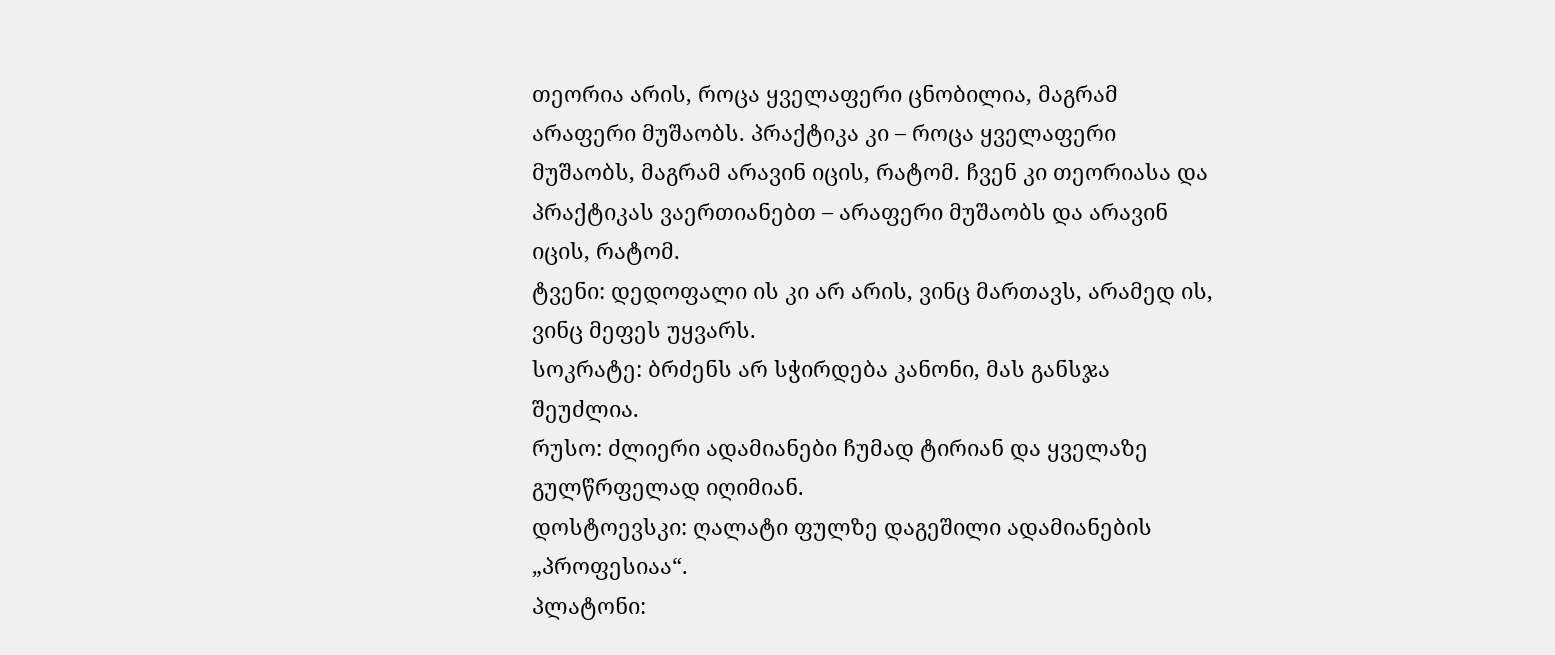თეორია არის, როცა ყველაფერი ცნობილია, მაგრამ არაფერი მუშაობს. პრაქტიკა კი – როცა ყველაფერი მუშაობს, მაგრამ არავინ იცის, რატომ. ჩვენ კი თეორიასა და პრაქტიკას ვაერთიანებთ – არაფერი მუშაობს და არავინ იცის, რატომ.
ტვენი: დედოფალი ის კი არ არის, ვინც მართავს, არამედ ის, ვინც მეფეს უყვარს.
სოკრატე: ბრძენს არ სჭირდება კანონი, მას განსჯა შეუძლია.
რუსო: ძლიერი ადამიანები ჩუმად ტირიან და ყველაზე გულწრფელად იღიმიან.
დოსტოევსკი: ღალატი ფულზე დაგეშილი ადამიანების „პროფესიაა“.
პლატონი: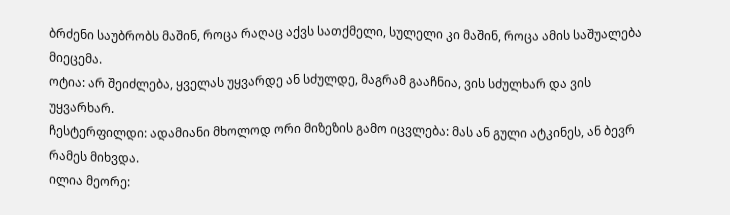ბრძენი საუბრობს მაშინ, როცა რაღაც აქვს სათქმელი, სულელი კი მაშინ, როცა ამის საშუალება მიეცემა.
ოტია: არ შეიძლება, ყველას უყვარდე ან სძულდე, მაგრამ გააჩნია, ვის სძულხარ და ვის უყვარხარ.
ჩესტერფილდი: ადამიანი მხოლოდ ორი მიზეზის გამო იცვლება: მას ან გული ატკინეს, ან ბევრ რამეს მიხვდა.
ილია მეორე: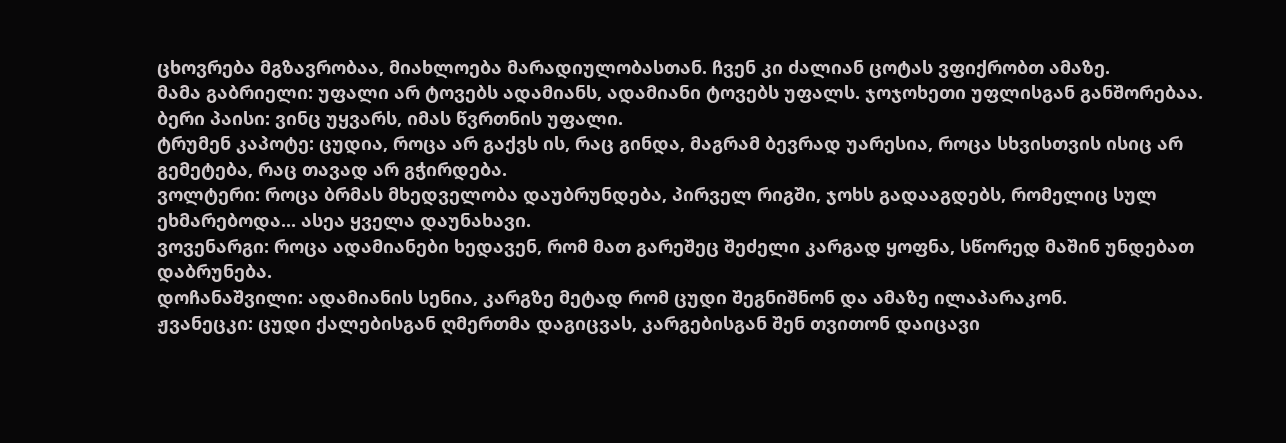ცხოვრება მგზავრობაა, მიახლოება მარადიულობასთან. ჩვენ კი ძალიან ცოტას ვფიქრობთ ამაზე.
მამა გაბრიელი: უფალი არ ტოვებს ადამიანს, ადამიანი ტოვებს უფალს. ჯოჯოხეთი უფლისგან განშორებაა.
ბერი პაისი: ვინც უყვარს, იმას წვრთნის უფალი.
ტრუმენ კაპოტე: ცუდია, როცა არ გაქვს ის, რაც გინდა, მაგრამ ბევრად უარესია, როცა სხვისთვის ისიც არ გემეტება, რაც თავად არ გჭირდება.
ვოლტერი: როცა ბრმას მხედველობა დაუბრუნდება, პირველ რიგში, ჯოხს გადააგდებს, რომელიც სულ ეხმარებოდა... ასეა ყველა დაუნახავი.
ვოვენარგი: როცა ადამიანები ხედავენ, რომ მათ გარეშეც შეძელი კარგად ყოფნა, სწორედ მაშინ უნდებათ დაბრუნება.
დოჩანაშვილი: ადამიანის სენია, კარგზე მეტად რომ ცუდი შეგნიშნონ და ამაზე ილაპარაკონ.
ჟვანეცკი: ცუდი ქალებისგან ღმერთმა დაგიცვას, კარგებისგან შენ თვითონ დაიცავი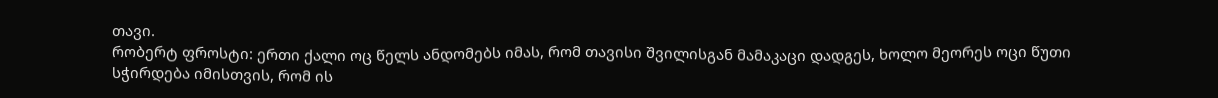თავი.
რობერტ ფროსტი: ერთი ქალი ოც წელს ანდომებს იმას, რომ თავისი შვილისგან მამაკაცი დადგეს, ხოლო მეორეს ოცი წუთი სჭირდება იმისთვის, რომ ის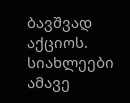ბავშვად აქციოს.
სიახლეები ამავე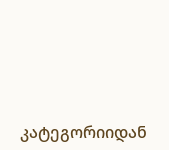კატეგორიიდან